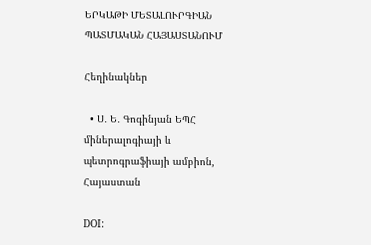ԵՐԿԱԹԻ ՄԵՏԱԼՈՒՐԳԻԱՆ ՊԱՏՄԱԿԱՆ ՀԱՅԱՍՏԱՆՈՒՄ

Հեղինակներ

  • Ս․ Ե․ Գոգինյան ԵՊՀ միներալոգիայի և պետրոգրաֆիայի ամբիոն, Հայաստան

DOI: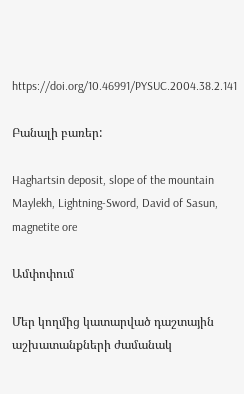https://doi.org/10.46991/PYSUC.2004.38.2.141

Բանալի բառեր:

Haghartsin deposit, slope of the mountain Maylekh, Lightning-Sword, David of Sasun, magnetite ore

Ամփոփում

Մեր կողմից կատարված դաշտային աշխատանքների ժամանակ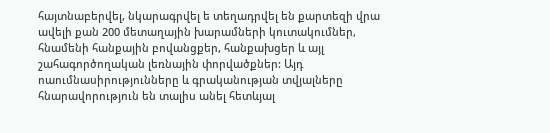հայտնաբերվել, նկարագրվել ե տեղադրվել են քարտեզի վրա ավելի քան 200 մետաղային խարամների կուտակումներ, հնամենի հանքային բովանցքեր, հանքախցեր և այլ շահագործողական լեռնային փորվածքներ: Այդ ոաումնասիրությունները և գրականության տվյալները հնարավորություն են տալիս անել հետևյալ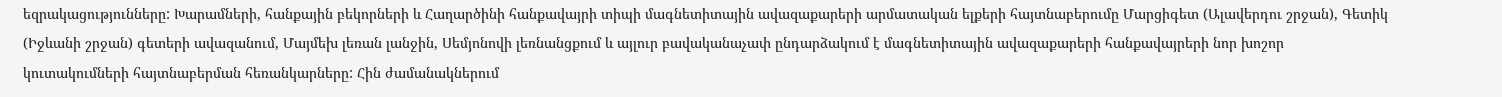եզրակացությունները: Խարամների, հանքային բեկորների և Հաղարծինի հանքավայրի տիպի մագնետիտային ավազաքարերի արմատական ելքերի հայտնաբերումը Մարցիգետ (Ալավերդու շրջան), Գետիկ (Իջևանի շրջան) գետերի ավազանում, Մայմեխ լեռան լանջին, Սեմյոնովի լեռնանցքում և այլուր բավականաչափ ընդարձակում է մագնետիտային ավազաքարերի հանքավայրերի նոր խոշոր կուտակումների հայտնաբերման հեռանկարները: Հին ժամանակներում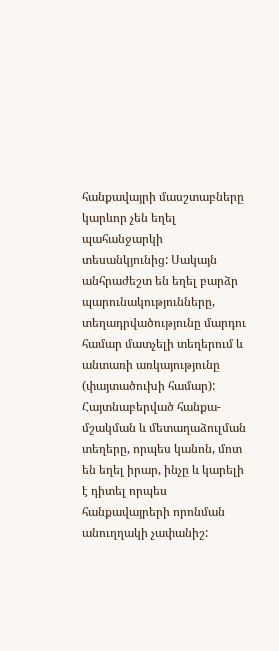հանքավայրի մասշտաբները կարևոր չեն եղել պահանջարկի տեսանկյունից: Սակայն անհրաժեշտ են եղել բարձր պարունակությունները, տեղադրվածությունը մարդու համար մատչելի տեղերում և անտառի առկայությունը (փայտածուխի համար): Հայտնաբերված հանքա-մշակման և մետաղաձուլման տեղերը, որպես կանոն, մոտ են եղել իրար, ինչը և կարելի է դիտել որպես հանքավայրերի որոնման անուղղակի չափանիշ: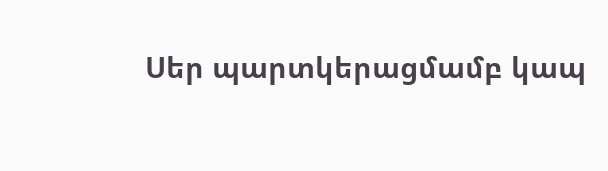Սեր պարտկերացմամբ կապ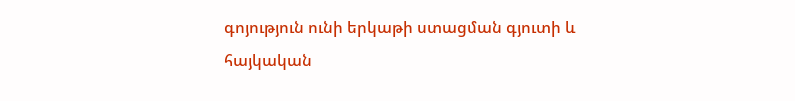գոյություն ունի երկաթի ստացման գյուտի և հայկական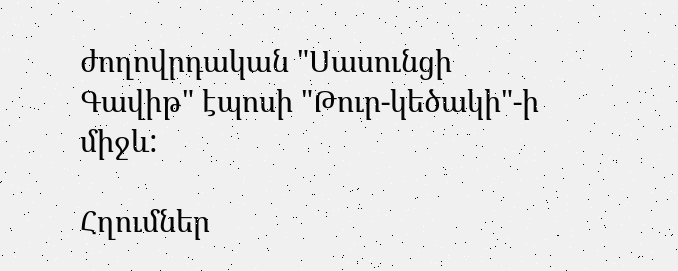ժողովրդական "Սասունցի Գավիթ" էպոսի "Թուր-կեծակի"-ի միջև:

Հղումներ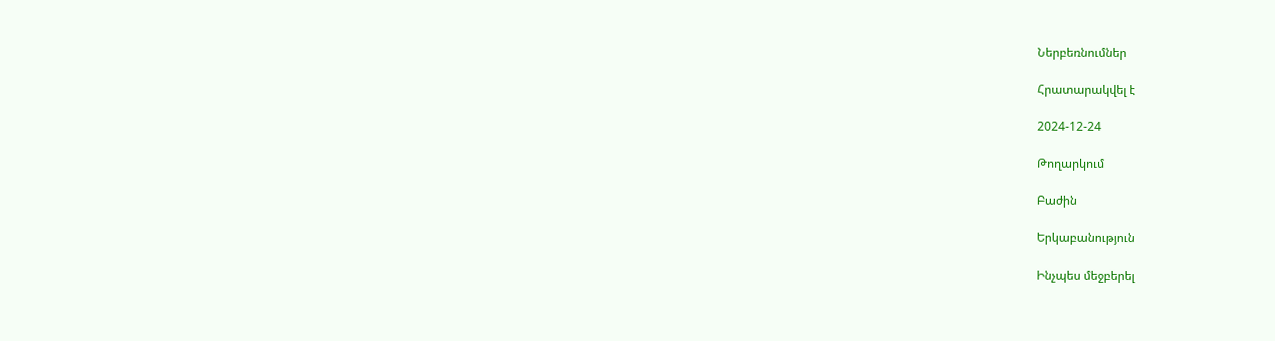Ներբեռնումներ

Հրատարակվել է

2024-12-24

Թողարկում

Բաժին

Երկաբանություն

Ինչպես մեջբերել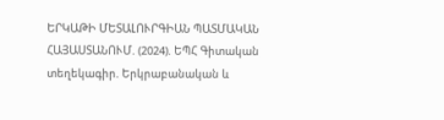ԵՐԿԱԹԻ ՄԵՏԱԼՈՒՐԳԻԱՆ ՊԱՏՄԱԿԱՆ ՀԱՅԱՍՏԱՆՈՒՄ. (2024). ԵՊՀ Գիտական տեղեկագիր. Երկրաբանական և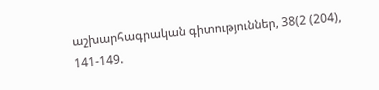աշխարհագրական գիտություններ, 38(2 (204), 141-149.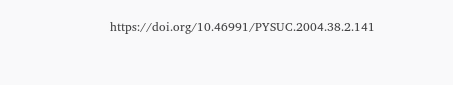https://doi.org/10.46991/PYSUC.2004.38.2.141